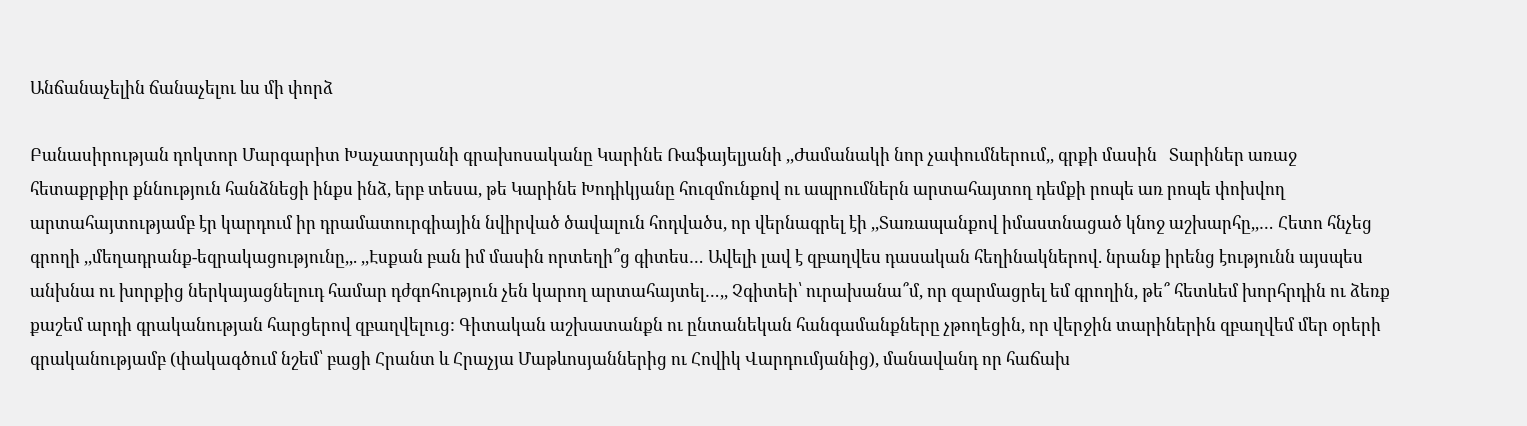Անճանաչելին ճանաչելու ևս մի փորձ

Բանասիրության դոկտոր Մարգարիտ Խաչատրյանի գրախոսականը Կարինե Ռաֆայելյանի ,,Ժամանակի նոր չափումներում,, գրքի մասին   Տարիներ առաջ հետաքրքիր քննություն հանձնեցի ինքս ինձ, երբ տեսա, թե Կարինե Խոդիկյանը հուզմունքով ու ապրումներն արտահայտող դեմքի րոպե առ րոպե փոխվող արտահայտությամբ էր կարդում իր դրամատուրգիային նվիրված ծավալուն հոդվածս, որ վերնագրել էի ,,Տառապանքով իմաստնացած կնոջ աշխարհը,,… Հետո հնչեց գրողի ,,մեղադրանք-եզրակացությունը,,. ,,Էսքան բան իմ մասին որտեղի՞ց գիտես… Ավելի լավ է զբաղվես դասական հեղինակներով. նրանք իրենց էությունն այսպես անխնա ու խորքից ներկայացնելուդ համար դժգոհություն չեն կարող արտահայտել…,, Չգիտեի՝ ուրախանա՞մ, որ զարմացրել եմ գրողին, թե՞ հետևեմ խորհրդին ու ձեռք քաշեմ արդի գրականության հարցերով զբաղվելուց: Գիտական աշխատանքն ու ընտանեկան հանգամանքները չթողեցին, որ վերջին տարիներին զբաղվեմ մեր օրերի գրականությամբ (փակագծում նշեմ՝ բացի Հրանտ և Հրաչյա Մաթևոսյաններից ու Հովիկ Վարդումյանից), մանավանդ որ հաճախ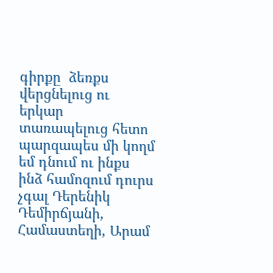գիրքը  ձեռքս վերցնելուց ու երկար տառապելուց հետո պարզապես մի կողմ եմ դնում ու ինքս ինձ համոզում դուրս չգալ Դերենիկ Դեմիրճյանի, Համաստեղի, Արամ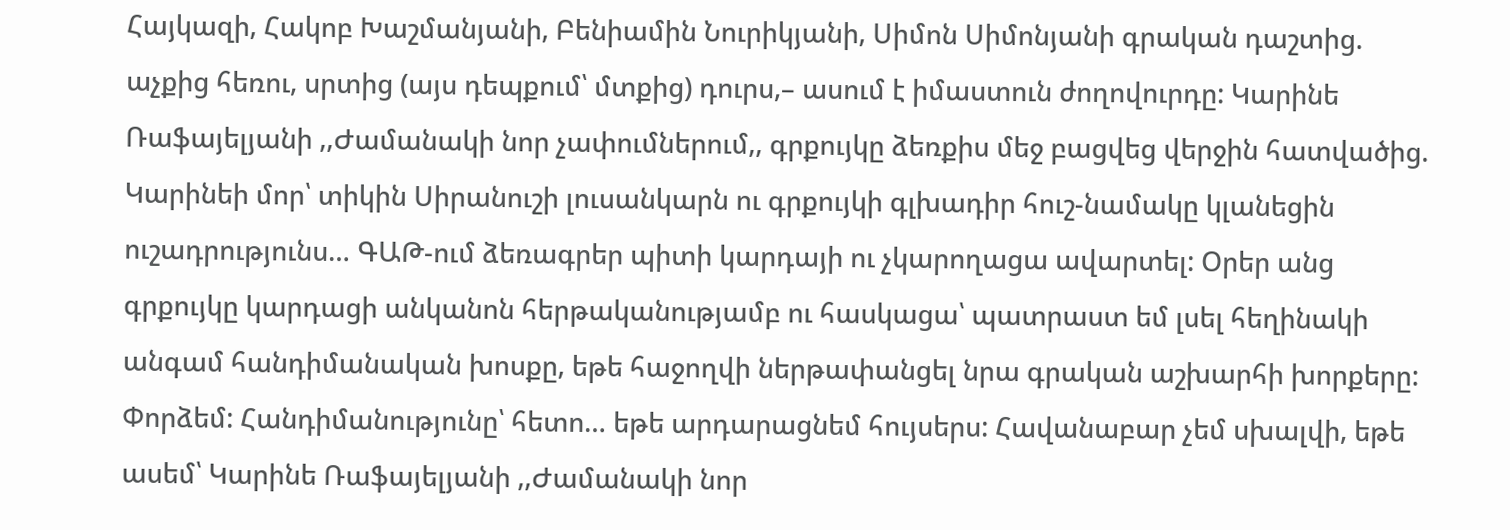Հայկազի, Հակոբ Խաշմանյանի, Բենիամին Նուրիկյանի, Սիմոն Սիմոնյանի գրական դաշտից. աչքից հեռու, սրտից (այս դեպքում՝ մտքից) դուրս,– ասում է իմաստուն ժողովուրդը: Կարինե Ռաֆայելյանի ,,Ժամանակի նոր չափումներում,, գրքույկը ձեռքիս մեջ բացվեց վերջին հատվածից. Կարինեի մոր՝ տիկին Սիրանուշի լուսանկարն ու գրքույկի գլխադիր հուշ-նամակը կլանեցին ուշադրությունս… ԳԱԹ-ում ձեռագրեր պիտի կարդայի ու չկարողացա ավարտել: Օրեր անց գրքույկը կարդացի անկանոն հերթականությամբ ու հասկացա՝ պատրաստ եմ լսել հեղինակի անգամ հանդիմանական խոսքը, եթե հաջողվի ներթափանցել նրա գրական աշխարհի խորքերը: Փորձեմ: Հանդիմանությունը՝ հետո… եթե արդարացնեմ հույսերս: Հավանաբար չեմ սխալվի, եթե ասեմ՝ Կարինե Ռաֆայելյանի ,,Ժամանակի նոր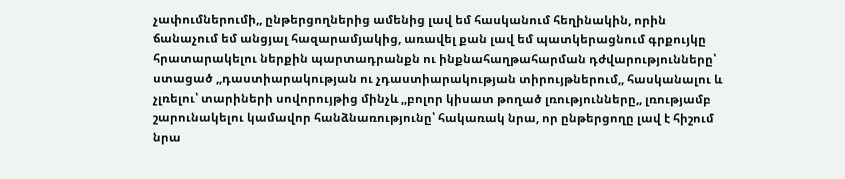չափումներումի,, ընթերցողներից ամենից լավ եմ հասկանում հեղինակին, որին ճանաչում եմ անցյալ հազարամյակից, առավել քան լավ եմ պատկերացնում գրքույկը հրատարակելու ներքին պարտադրանքն ու ինքնահաղթահարման դժվարությունները՝ ստացած ,,դաստիարակության ու չդաստիարակության տիրույթներում,, հասկանալու և չլռելու՝ տարիների սովորույթից մինչև ,,բոլոր կիսատ թողած լռությունները,, լռությամբ շարունակելու կամավոր հանձնառությունը՝ հակառակ նրա, որ ընթերցողը լավ է հիշում նրա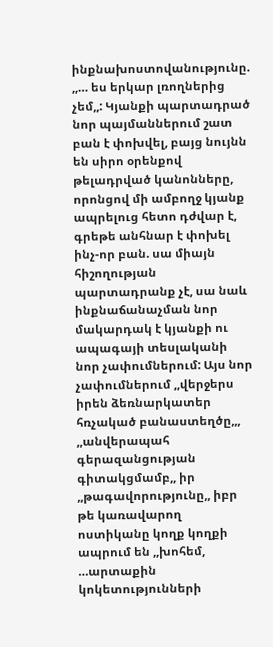ինքնախոստովանությունը. ,,… ես երկար լռողներից չեմ,,: Կյանքի պարտադրած նոր պայմաններում շատ բան է փոխվել, բայց նույնն են սիրո օրենքով թելադրված կանոնները, որոնցով մի ամբողջ կյանք ապրելուց հետո դժվար է, գրեթե անհնար է փոխել ինչ-որ բան. սա միայն հիշողության պարտադրանք չէ, սա նաև ինքնաճանաչման նոր մակարդակ է կյանքի ու ապագայի տեսլականի նոր չափումներում: Այս նոր չափումներում ,,վերջերս իրեն ձեռնարկատեր հռչակած բանաստեղծը,,, ,,անվերապահ գերազանցության գիտակցմամբ,, իր ,,թագավորությունը,, իբր թե կառավարող ոստիկանը կողք կողքի ապրում են ,,խոհեմ, …արտաքին կոկետությունների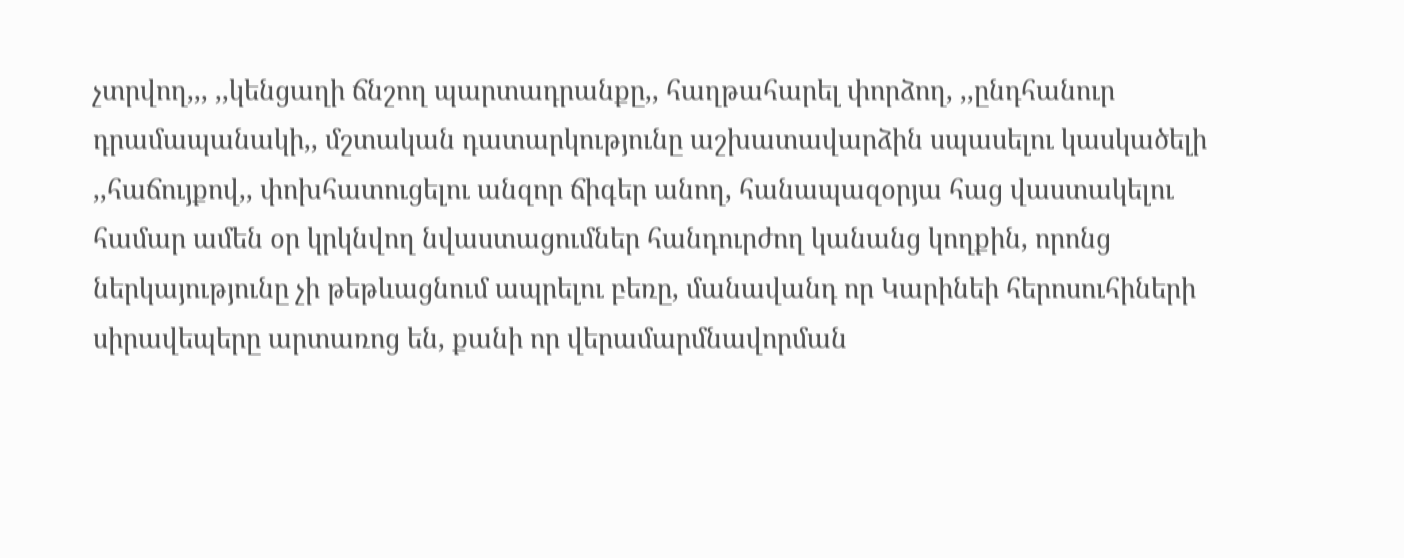չտրվող,,, ,,կենցաղի ճնշող պարտադրանքը,, հաղթահարել փորձող, ,,ընդհանուր դրամապանակի,, մշտական դատարկությունը աշխատավարձին սպասելու կասկածելի ,,հաճույքով,, փոխհատուցելու անզոր ճիգեր անող, հանապազօրյա հաց վաստակելու համար ամեն օր կրկնվող նվաստացումներ հանդուրժող կանանց կողքին, որոնց ներկայությունը չի թեթևացնում ապրելու բեռը, մանավանդ որ Կարինեի հերոսուհիների սիրավեպերը արտառոց են, քանի որ վերամարմնավորման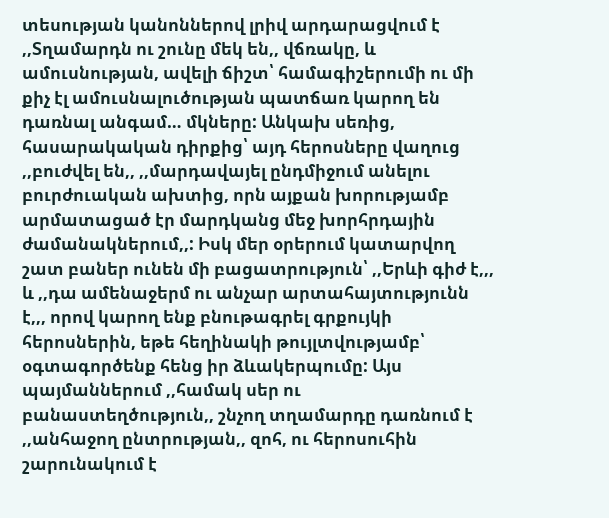տեսության կանոններով լրիվ արդարացվում է ,,Տղամարդն ու շունը մեկ են,, վճռակը, և ամուսնության, ավելի ճիշտ՝ համագիշերումի ու մի քիչ էլ ամուսնալուծության պատճառ կարող են դառնալ անգամ… մկները: Անկախ սեռից, հասարակական դիրքից՝ այդ հերոսները վաղուց ,,բուժվել են,, ,,մարդավայել ընդմիջում անելու բուրժուական ախտից, որն այքան խորությամբ արմատացած էր մարդկանց մեջ խորհրդային ժամանակներում,,: Իսկ մեր օրերում կատարվող  շատ բաներ ունեն մի բացատրություն՝ ,,Երևի գիժ է,,, և ,,դա ամենաջերմ ու անչար արտահայտությունն է,,, որով կարող ենք բնութագրել գրքույկի հերոսներին, եթե հեղինակի թույլտվությամբ՝ օգտագործենք հենց իր ձևակերպումը: Այս պայմաններում ,,համակ սեր ու բանաստեղծություն,, շնչող տղամարդը դառնում է ,,անհաջող ընտրության,, զոհ, ու հերոսուհին շարունակում է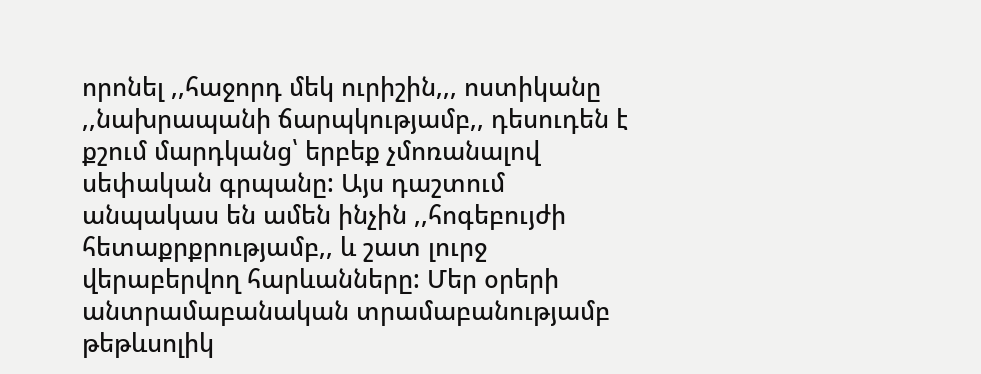որոնել ,,հաջորդ մեկ ուրիշին,,, ոստիկանը ,,նախրապանի ճարպկությամբ,, դեսուդեն է քշում մարդկանց՝ երբեք չմոռանալով սեփական գրպանը: Այս դաշտում անպակաս են ամեն ինչին ,,հոգեբույժի հետաքրքրությամբ,, և շատ լուրջ վերաբերվող հարևանները: Մեր օրերի անտրամաբանական տրամաբանությամբ թեթևսոլիկ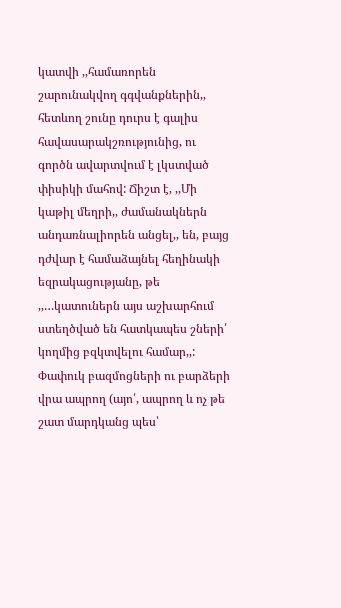կատվի ,,համառորեն շարունակվող գգվանքներին,, հետևող շունը դուրս է գալիս հավասարակշռությունից, ու գործն ավարտվում է լկստված փիսիկի մահով: Ճիշտ է, ,,Մի կաթիլ մեղրի,, ժամանակներն անդառնալիորեն անցել,, են, բայց դժվար է համաձայնել հեղինակի եզրակացությանը, թե ,,…կատուներն այս աշխարհում ստեղծված են հատկապես շների՛ կողմից բզկտվելու համար,,: Փափուկ բազմոցների ու բարձերի վրա ապրող (այո՛, ապրող և ոչ թե շատ մարդկանց պես՝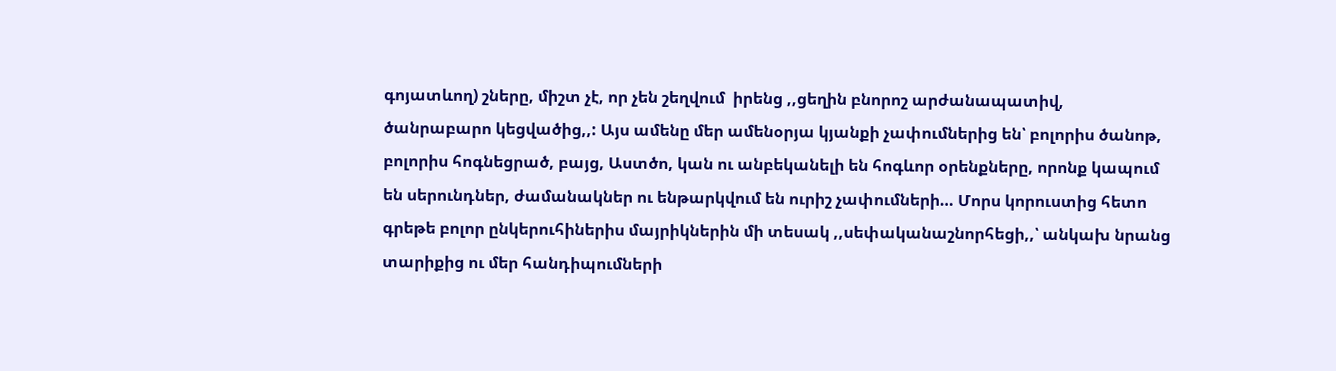գոյատևող) շները, միշտ չէ, որ չեն շեղվում  իրենց ,,ցեղին բնորոշ արժանապատիվ, ծանրաբարո կեցվածից,,: Այս ամենը մեր ամենօրյա կյանքի չափումներից են՝ բոլորիս ծանոթ, բոլորիս հոգնեցրած, բայց, Աստծո, կան ու անբեկանելի են հոգևոր օրենքները, որոնք կապում են սերունդներ, ժամանակներ ու ենթարկվում են ուրիշ չափումների… Մորս կորուստից հետո գրեթե բոլոր ընկերուհիներիս մայրիկներին մի տեսակ ,,սեփականաշնորհեցի,,՝ անկախ նրանց տարիքից ու մեր հանդիպումների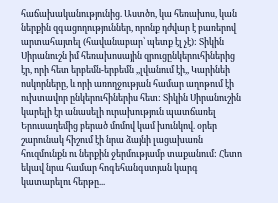հաճախականությունից. Աստծո, կա հեռախոս, կան ներքին զգացողություններ, որոնք դժվար է բառերով արտահայտել (հավանաբար՝ պետք էլ չէ): Տիկին Սիրանուշն իմ հեռախոսային զրուցընկերուհիներից էր, որի հետ երբեմն-երբեմն ,,լվանում էի,, Կարինեի ոսկորները, և որի առողջության համար աղոթում էի ուխտավոր ընկերուհիներիս հետ: Տիկին Սիրանուշին կարելի էր անասելի ուրախություն պատճառել Երուսաղեմից բերած մոմով կամ խունկով. օրեր շարունակ հիշում էի նրա ձայնի լացախառն հուզմունքն ու ներքին ջերմությամբ տաքանում: Հետո եկավ նրա համար հոգեհանգստյան կարգ կատարելու հերթը...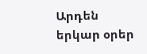Արդեն երկար օրեր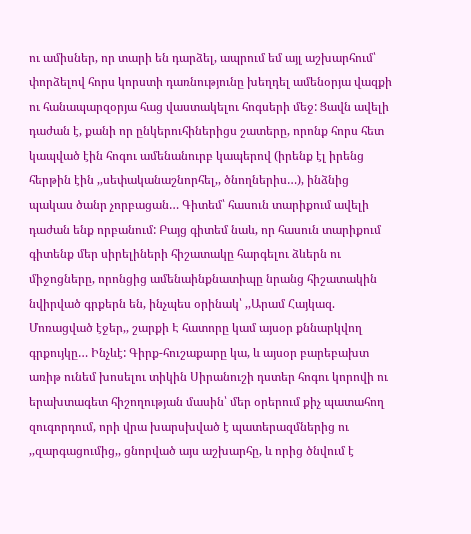ու ամիսներ, որ տարի են դարձել, ապրում եմ այլ աշխարհում՝ փորձելով հորս կորստի դառնությունը խեղդել ամենօրյա վազքի ու հանապարզօրյա հաց վաստակելու հոգսերի մեջ: Ցավն ավելի դաժան է, քանի որ ընկերուհիներիցս շատերը, որոնք հորս հետ կապված էին հոգու ամենանուրբ կապերով (իրենք էլ իրենց հերթին էին ,,սեփականաշնորհել,, ծնողներիս…), ինձնից պակաս ծանր չորբացան… Գիտեմ՝ հասուն տարիքում ավելի դաժան ենք որբանում: Բայց գիտեմ նաև, որ հասուն տարիքում գիտենք մեր սիրելիների հիշատակը հարգելու ձևերն ու միջոցները, որոնցից ամենաինքնատիպը նրանց հիշատակին նվիրված գրքերն են, ինչպես օրինակ՝ ,,Արամ Հայկազ. Մոռացված էջեր,, շարքի Է հատորը կամ այսօր քննարկվող գրքույկը… Ինչևէ: Գիրք-հուշաքարը կա, և այսօր բարեբախտ առիթ ունեմ խոսելու տիկին Սիրանուշի դստեր հոգու կորովի ու երախտագետ հիշողության մասին՝ մեր օրերում քիչ պատահող զուգորդում, որի վրա խարսխված է պատերազմներից ու ,,զարգացումից,, ցնորված այս աշխարհը, և որից ծնվում է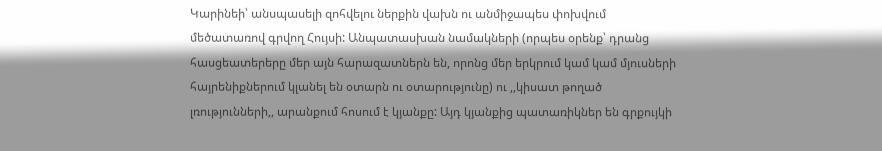Կարինեի՝ անսպասելի զոհվելու ներքին վախն ու անմիջապես փոխվում մեծատառով գրվող Հույսի: Անպատասխան նամակների (որպես օրենք՝ դրանց հասցեատերերը մեր այն հարազատներն են, որոնց մեր երկրում կամ կամ մյուսների հայրենիքներում կլանել են օտարն ու օտարությունը) ու ,,կիսատ թողած լռությունների,, արանքում հոսում է կյանքը: Այդ կյանքից պատառիկներ են գրքույկի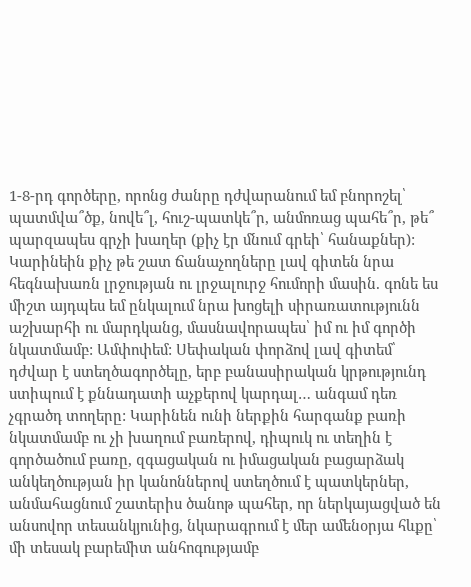1-8-րդ գործերը, որոնց ժանրը դժվարանում եմ բնորոշել՝ պատմվա՞ծք, նովե՞լ, հուշ-պատկե՞ր, անմոռաց պահե՞ր, թե՞ պարզապես գրչի խաղեր (քիչ էր մնում գրեի՝ հանաքներ): Կարինեին քիչ թե շատ ճանաչողները լավ գիտեն նրա հեգնախառն լրջության ու լրջալուրջ հումորի մասին. գոնե ես միշտ այդպես եմ ընկալում նրա խոցելի սիրառատությունն աշխարհի ու մարդկանց, մասնավորապես՝ իմ ու իմ գործի նկատմամբ: Ամփոփեմ: Սեփական փորձով լավ գիտեմ՝ դժվար է ստեղծագործելը, երբ բանասիրական կրթությունդ ստիպում է քննադատի աչքերով կարդալ… անգամ դեռ  չգրածդ տողերը: Կարինեն ունի ներքին հարգանք բառի նկատմամբ ու չի խաղում բառերով, դիպուկ ու տեղին է գործածում բառը, զգացական ու իմացական բացարձակ անկեղծության իր կանոններով ստեղծում է պատկերներ, անմահացնում շատերիս ծանոթ պահեր, որ ներկայացված են անսովոր տեսանկյունից, նկարագրում է մեր ամենօրյա հևքը՝ մի տեսակ բարեմիտ անհոգությամբ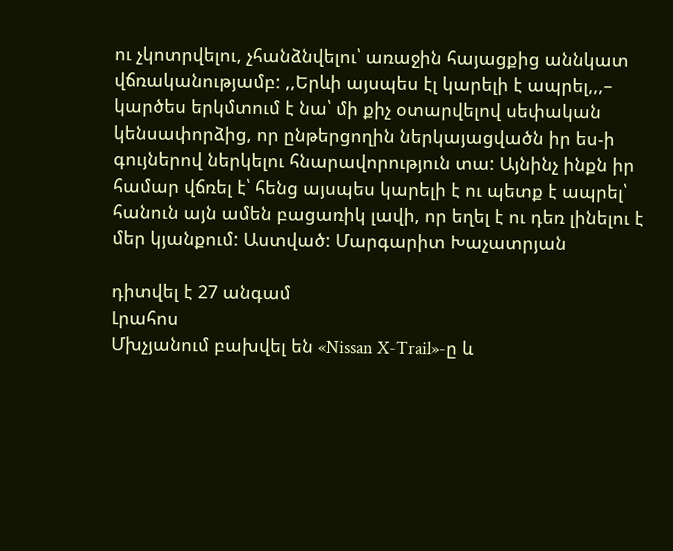ու չկոտրվելու, չհանձնվելու՝ առաջին հայացքից աննկատ վճռականությամբ: ,,Երևի այսպես էլ կարելի է ապրել,,,– կարծես երկմտում է նա՝ մի քիչ օտարվելով սեփական կենսափորձից, որ ընթերցողին ներկայացվածն իր ես-ի գույներով ներկելու հնարավորություն տա: Այնինչ ինքն իր համար վճռել է՝ հենց այսպես կարելի է ու պետք է ապրել՝ հանուն այն ամեն բացառիկ լավի, որ եղել է ու դեռ լինելու է մեր կյանքում: Աստված: Մարգարիտ Խաչատրյան

դիտվել է 27 անգամ
Լրահոս
Մխչյանում բախվել են «Nissan X-Trail»-ը և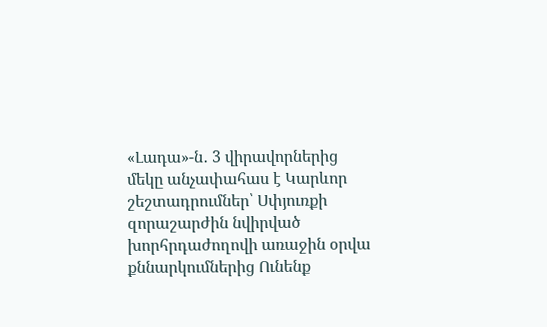«Լադա»-ն․ 3 վիրավորներից մեկը անչափահաս է Կարևոր շեշտադրումներ՝ Սփյուռքի զորաշարժին նվիրված խորհրդաժողովի առաջին օրվա քննարկումներից Ունենք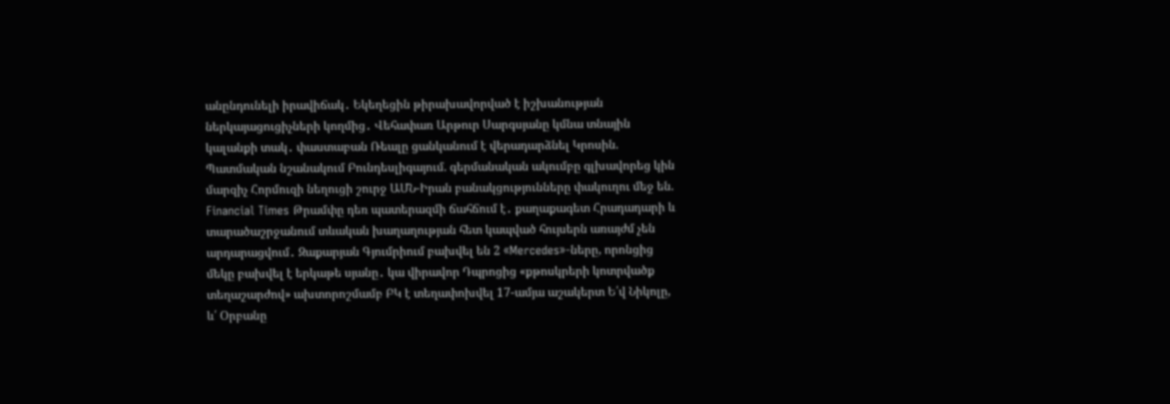անընդունելի իրավիճակ․ Եկեղեցին թիրախավորված է իշխանության ներկայացուցիչների կողմից․ Վեհափառ Արթուր Սարգսյանը կմնա տնային կալանքի տակ․ փաստաբան Ռեալը ցանկանում է վերադարձնել Կրոսին. Պատմական նշանակում Բունդեսլիգայում. գերմանական ակումբը գլխավորեց կին մարզիչ Հորմուզի նեղուցի շուրջ ԱՄՆ-Իրան բանակցությունները փակուղու մեջ են. Financial Times Թրամփը դեռ պատերազմի ճահճում է․ քաղաքագետ Հրադադարի և տարածաշրջանում տևական խաղաղության հետ կապված հույսերն առայժմ չեն արդարացվում․ Զաքարյան Գյումրիում բախվել են 2 «Mercedes»-ները, որոնցից մեկը բախվել է երկաթե սյանը․ կա վիրավոր Դպրոցից «քթոսկրերի կոտրվածք տեղաշարժով» ախտորոշմամբ ԲԿ է տեղափոխվել 17-ամյա աշակերտ Ե՛վ Նիկոլը, և՛ Օրբանը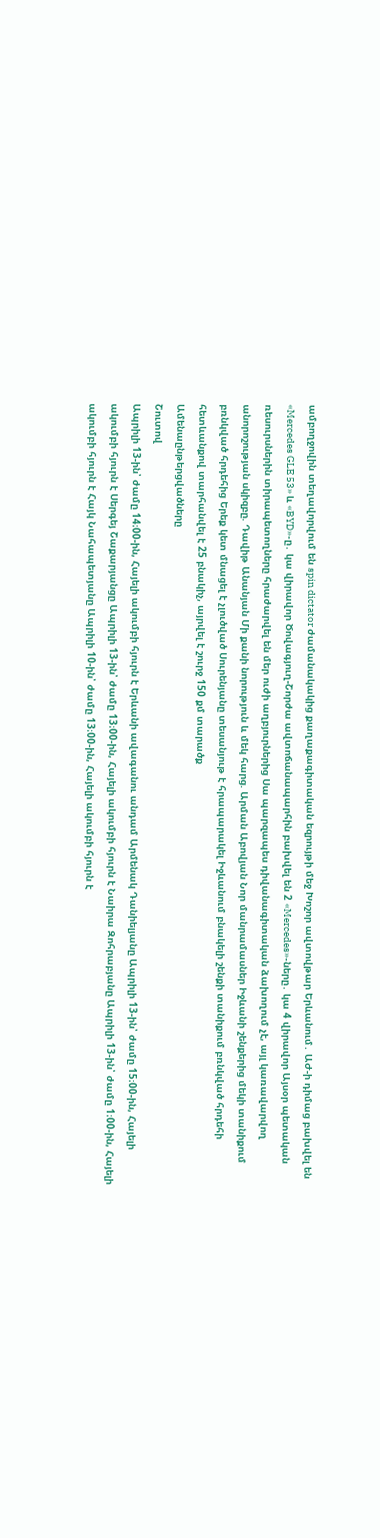ամբողջովին տեղավորվում են spin dictator ժամանակակից քաղաքագիտական եզրույթի մեջ Խոշոր ավտովթար Երևանում․ ԱԺ-ի դիմաց բախվել են «Mercedes GLE 53» և «BYD»-ը․ կա վիրավոր Ծովագյուղ-Շորժա ավտոճանապարհին բախվել են 2 «Mercedes»-ները․ կա 4 վիրավոր Այսօր պետական ռեսուրսներին տիրապետողները հրաժարվել են մեր ուժի աղբյուրներից Սա պարզապես դիվանագիտական ձախողում չէ, այլ կառավարվող անորոշության սկիզբը. Դավիթ Անանյան Մի քանի նորություն և մեկ հարց. Արման Աբովյան Նոր մանրամասներ Իջևանի շենքերից մեկի տանիքում բռնկված հրդեհից Երեք կետ մնացել է չլուծված Սուրենյանը տեսանյութ է հրապարակել Իջևանում բնակելի շենքի տանիքում բռնկված հրդեհի հետևանքով տարհանվել է 25 բնակիչ, այրվել է շուրջ 150 քմ տարածք
Ամենաընթերցվածները
Շուտով
Ապրիլի 13-ին՝ ժամը 14։00-ին, Հայելի ակումբի հյուրն է Երևանի ավագանու անդամ Արմենակ Դանիելյանը Ապրիլի 13-ին՝ ժամը 15։00-ին, Հայելի ակումբի հյուրն է Սերգեյ Շաքարյանցը Ապրիլի 13-ին՝ ժամը 13։00-ին, Հայելի ակումբի հյուրն է Նաիրա Զոհրաբյանը Ապրիլի 13-ին՝ ժամը 1։00-ին, Հայելի ակումբի հյուրն է Հայկ Նահապետյանը Ապրիլի 10-ին՝ ժամը 13։00-ին, Հայելի ակումբի հյուրն է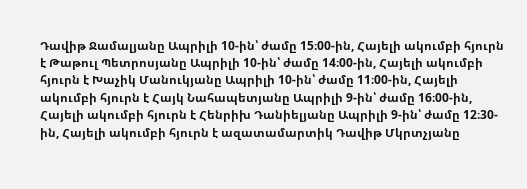Դավիթ Ջամալյանը Ապրիլի 10-ին՝ ժամը 15։00-ին, Հայելի ակումբի հյուրն է Թաթուլ Պետրոսյանը Ապրիլի 10-ին՝ ժամը 14։00-ին, Հայելի ակումբի հյուրն է Խաչիկ Մանուկյանը Ապրիլի 10-ին՝ ժամը 11։00-ին, Հայելի ակումբի հյուրն է Հայկ Նահապետյանը Ապրիլի 9-ին՝ ժամը 16։00-ին, Հայելի ակումբի հյուրն է Հենրիխ Դանիելյանը Ապրիլի 9-ին՝ ժամը 12։30-ին, Հայելի ակումբի հյուրն է ազատամարտիկ Դավիթ Մկրտչյանը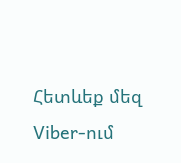Հետևեք մեզ Viber-ում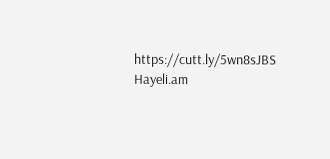https://cutt.ly/5wn8sJBS
Hayeli.am